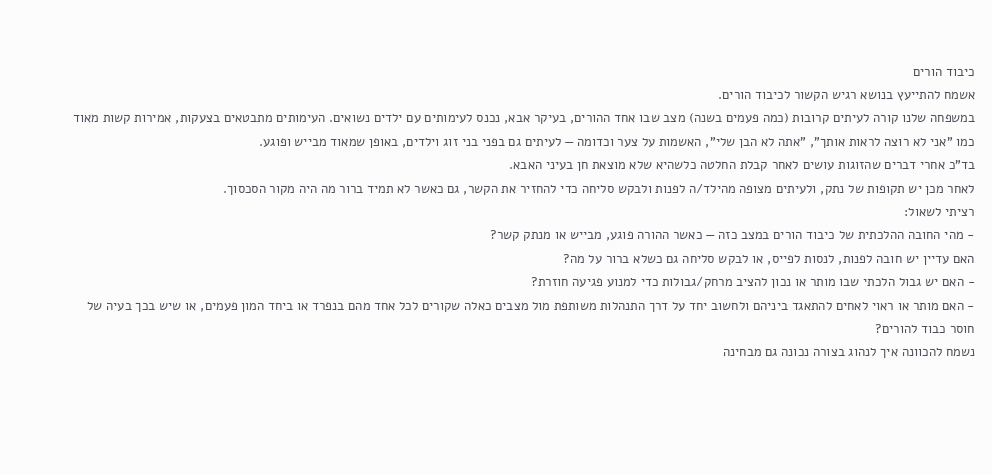כיבוד הורים
אשמח להתייעץ בנושא רגיש הקשור לכיבוד הורים.
במשפחה שלנו קורה לעיתים קרובות (כמה פעמים בשנה) מצב שבו אחד ההורים, בעיקר אבא, נכנס לעימותים עם ילדים נשואים. העימותים מתבטאים בצעקות, אמירות קשות מאוד כמו "אני לא רוצה לראות אותך", "אתה לא הבן שלי", האשמות על צער וכדומה — לעיתים גם בפני בני זוג וילדים, באופן שמאוד מבייש ופוגע.
בד"כ אחרי דברים שהזוגות עושים לאחר קבלת החלטה כלשהיא שלא מוצאת חן בעיני האבא.
לאחר מכן יש תקופות של נתק, ולעיתים מצופה מהילד/ה לפנות ולבקש סליחה כדי להחזיר את הקשר, גם כאשר לא תמיד ברור מה היה מקור הסכסוך.
רציתי לשאול:
- מהי החובה ההלכתית של כיבוד הורים במצב כזה — כאשר ההורה פוגע, מבייש או מנתק קשר?
האם עדיין יש חובה לפנות, לנסות לפייס, או לבקש סליחה גם כשלא ברור על מה?
- האם יש גבול הלכתי שבו מותר או נכון להציב מרחק/גבולות כדי למנוע פגיעה חוזרת?
- האם מותר או ראוי לאחים להתאגד ביניהם ולחשוב יחד על דרך התנהלות משותפת מול מצבים כאלה שקורים לכל אחד מהם בנפרד או ביחד המון פעמים, או שיש בכך בעיה של חוסר כבוד להורים?
נשמח להכוונה איך לנהוג בצורה נכונה גם מבחינה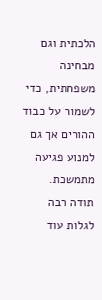הלכתית וגם מבחינה משפחתית, כדי לשמור על כבוד ההורים אך גם למנוע פגיעה מתמשכת.
תודה רבה
לגלות עוד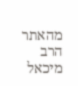מהאתר הרב מיכאל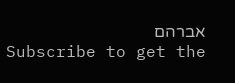אברהם
Subscribe to get the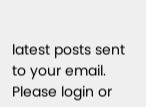latest posts sent to your email.
Please login or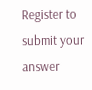Register to submit your answer